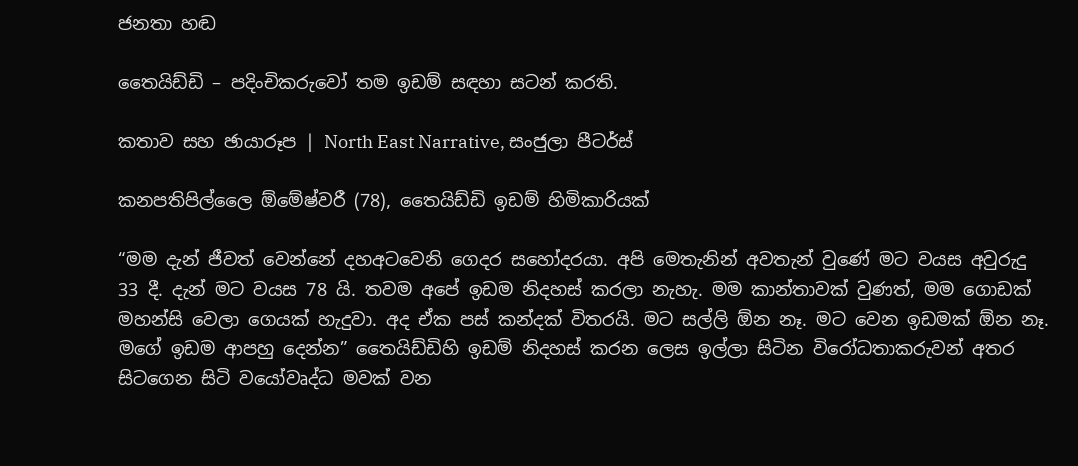ජනතා හඬ

තෛයිඩ්ඩි – පදිංචිකරුවෝ තම ඉඩම් සඳහා සටන් කරති.

කතාව සහ ඡායාරූප | North East Narrative, සංජුලා පීටර්ස්

කනපතිපිල්ලෛ ඕමේෂ්වරී (78), තෛයිඩ්ඩි ඉඩම් හිමිකාරියක්

“මම දැන් ජීවත් වෙන්නේ දහඅටවෙනි ගෙදර සහෝදරයා. අපි මෙතැනින් අවතැන් වුණේ මට වයස අවුරුදු 33 දී. දැන් මට වයස 78 යි. තවම අපේ ඉඩම නිදහස් කරලා නැහැ. මම කාන්තාවක් වුණත්, මම ගොඩක් මහන්සි වෙලා ගෙයක් හැදුවා. අද ඒක පස් කන්දක් විතරයි. මට සල්ලි ඕන නෑ. මට වෙන ඉඩමක් ඕන නෑ. මගේ ඉඩම ආපහු දෙන්න” තෛයිඩ්ඩිහි ඉඩම් නිදහස් කරන ලෙස ඉල්ලා සිටින විරෝධතාකරුවන් අතර සිටගෙන සිටි වයෝවෘද්ධ මවක් වන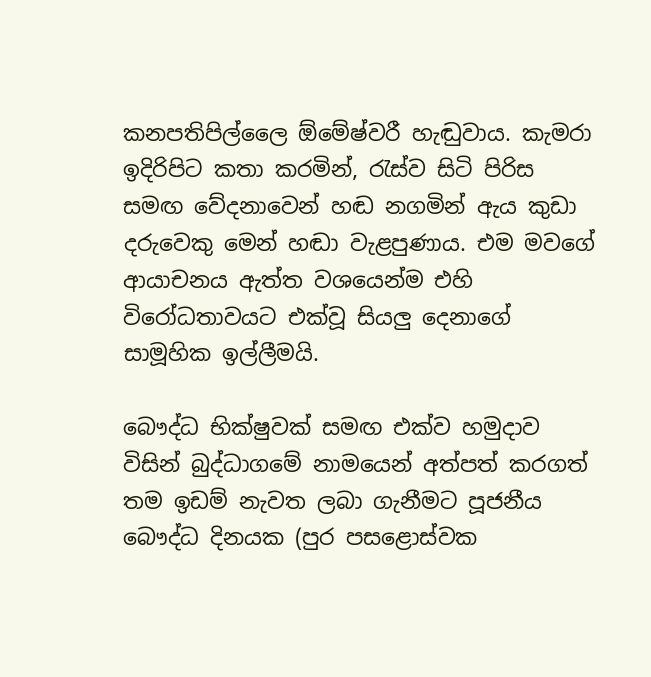කනපතිපිල්ලෛ ඕමේෂ්වරී හැඬුවාය. කැමරා ඉදිරිපිට කතා කරමින්, රැස්ව සිටි පිරිස සමඟ වේදනාවෙන් හඬ නගමින් ඇය කුඩා දරුවෙකු මෙන් හඬා වැළපුණාය. එම මවගේ ආයාචනය ඇත්ත වශයෙන්ම එහි විරෝධතාවයට එක්වූ සියලු දෙනාගේ සාමූහික ඉල්ලීමයි.

බෞද්ධ භික්ෂුවක් සමඟ එක්ව හමුදාව විසින් බුද්ධාගමේ නාමයෙන් අත්පත් කරගත් තම ඉඩම් නැවත ලබා ගැනීමට පූජනීය බෞද්ධ දිනයක (පුර පසළොස්වක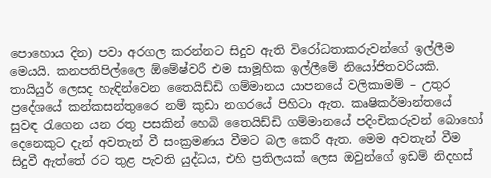පොහොය දින) පවා අරගල කරන්නට සිදුව ඇති විරෝධතාකරුවන්ගේ ඉල්ලීම මෙයයි. කනපතිපිල්ලෛ ඕමේෂ්වරී එම සාමූහික ඉල්ලීමේ නියෝජිතවරියකි. තායියුර් ලෙසද හැඳින්වෙන තෛයිඩ්ඩි ගම්මානය යාපනයේ වලිකාමම් – උතුර ප්‍රදේශයේ කන්කසන්තුරෛ නම් කුඩා නගරයේ පිහිටා ඇත. කෘෂිකර්මාන්තයේ සුවඳ රැගෙන යන රතු පසකින් හෙබි තෛයිඩ්ඩි ගම්මානයේ පදිංචිකරුවන් බොහෝ දෙනෙකුට දැන් අවතැන් වී සංක්‍රමණය වීමට බල කෙරී ඇත. මෙම අවතැන් වීම සිදුවී ඇත්තේ රට තුළ පැවති යුද්ධය, එහි ප්‍රතිලයක් ලෙස ඔවුන්ගේ ඉඩම් නිදහස්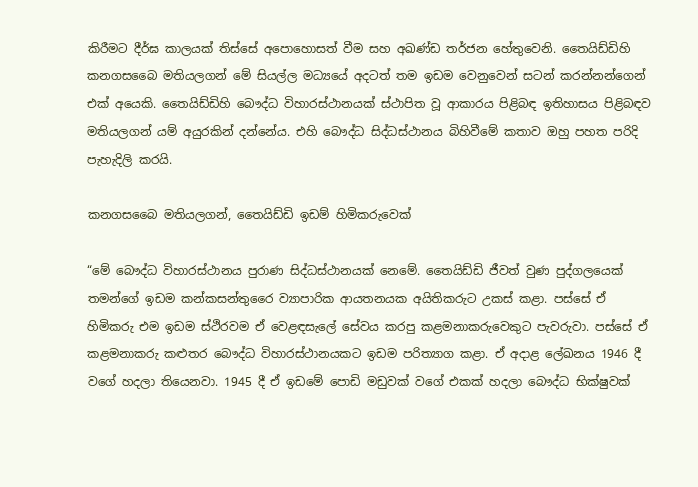කිරීමට දීර්ඝ කාලයක් තිස්සේ අපොහොසත් වීම සහ අඛණ්ඩ තර්ජන හේතුවෙනි. තෛයිඩ්ඩිහි කනගසබෛ මතියලගන් මේ සියල්ල මධ්‍යයේ අදටත් තම ඉඩම වෙනුවෙන් සටන් කරන්නන්ගෙන් එක් අයෙකි. තෛයිඩ්ඩිහි බෞද්ධ විහාරස්ථානයක් ස්ථාපිත වූ ආකාරය පිළිබඳ ඉතිහාසය පිළිබඳව මතියලගන් යම් අයුරකින් දන්නේය. එහි බෞද්ධ සිද්ධස්ථානය බිහිවීමේ කතාව ඔහු පහත පරිදි පැහැදිලි කරයි.

කනගසබෛ මතියලගන්, තෛයිඩ්ඩි ඉඩම් හිමිකරුවෙක්

“මේ බෞද්ධ විහාරස්ථානය පුරාණ සිද්ධස්ථානයක් නෙමේ. තෛයිඩ්ඩි ජීවත් වුණ පුද්ගලයෙක් තමන්ගේ ඉඩම කන්කසන්තුරෛ ව්‍යාපාරික ආයතනයක අයිතිකරුට උකස් කළා. පස්සේ ඒ හිමිකරු එම ඉඩම ස්ථිරවම ඒ වෙළඳසැලේ සේවය කරපු කළමනාකරුවෙකුට පැවරුවා. පස්සේ ඒ කළමනාකරු කළුතර බෞද්ධ විහාරස්ථානයකට ඉඩම පරිත්‍යාග කළා. ඒ අදාළ ලේඛනය 1946 දී වගේ හදලා තියෙනවා. 1945 දී ඒ ඉඩමේ පොඩි මඩුවක් වගේ එකක් හදලා බෞද්ධ භික්ෂුවක්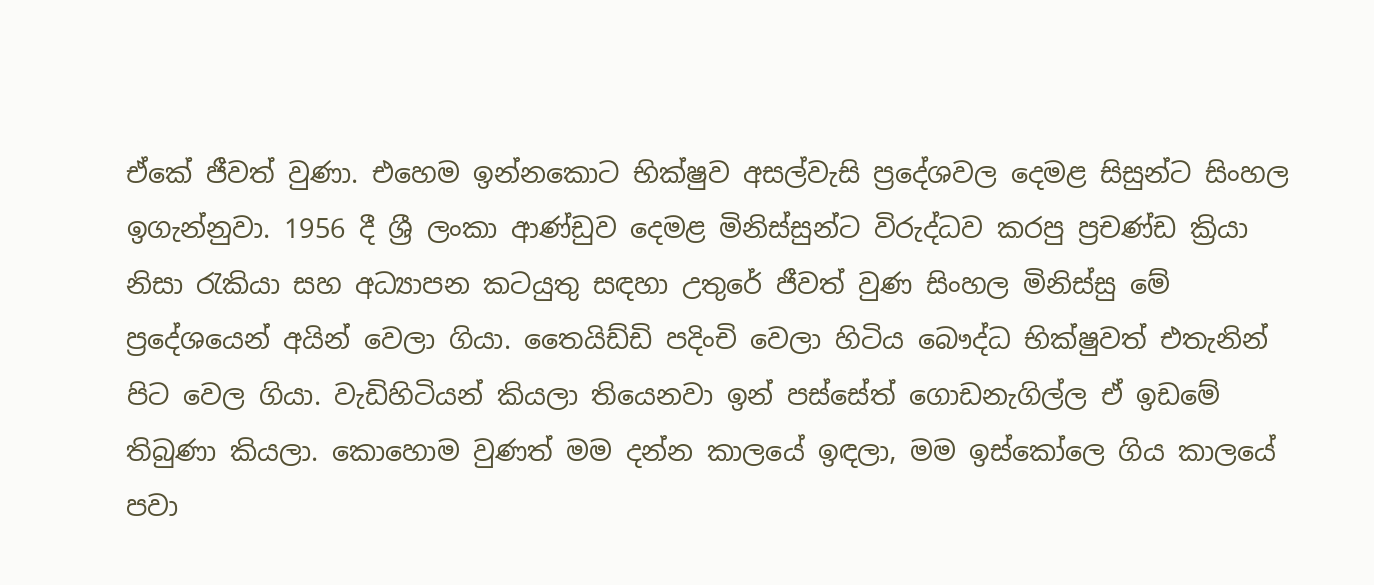ඒකේ ජීවත් වුණා. එහෙම ඉන්නකොට භික්ෂුව අසල්වැසි ප්‍රදේශවල දෙමළ සිසුන්ට සිංහල ඉගැන්නුවා. 1956 දී ශ්‍රී ලංකා ආණ්ඩුව දෙමළ මිනිස්සුන්ට විරුද්ධව කරපු ප්‍රචණ්ඩ ක්‍රියා නිසා රැකියා සහ අධ්‍යාපන කටයුතු සඳහා උතුරේ ජීවත් වුණ සිංහල මිනිස්සු මේ ප්‍රදේශයෙන් අයින් වෙලා ගියා. තෛයිඩ්ඩි පදිංචි වෙලා හිටිය බෞද්ධ භික්ෂුවත් එතැනින් පිට වෙල ගියා. වැඩිහිටියන් කියලා තියෙනවා ඉන් පස්සේත් ගොඩනැගිල්ල ඒ ඉඩමේ තිබුණා කියලා. කොහොම වුණත් මම දන්න කාලයේ ඉඳලා, මම ඉස්කෝලෙ ගිය කාලයේ පවා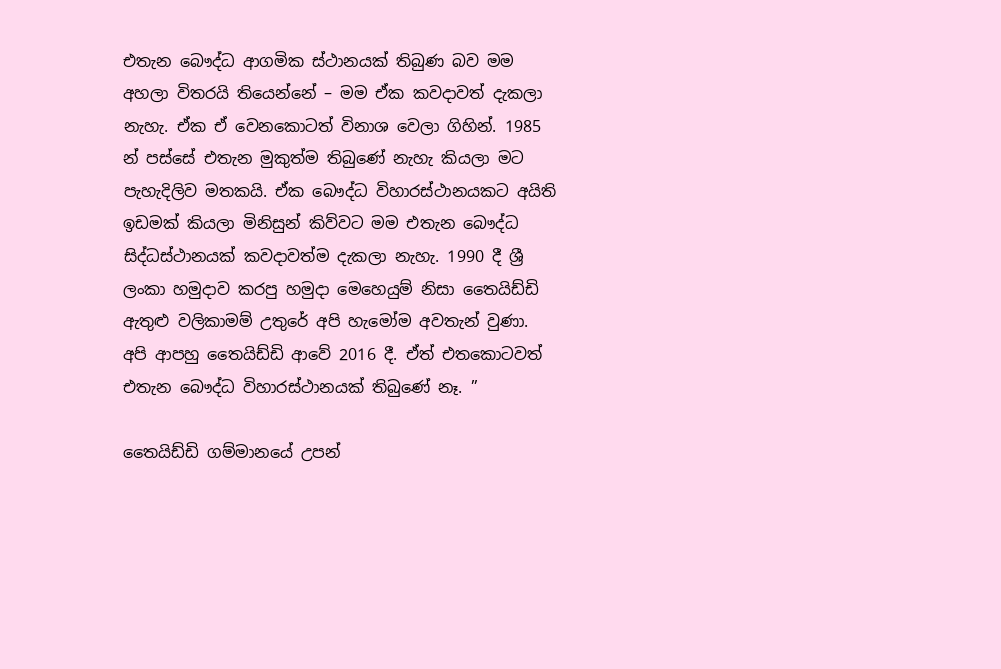එතැන බෞද්ධ ආගමික ස්ථානයක් තිබුණ බව මම අහලා විතරයි තියෙන්නේ – මම ඒක කවදාවත් දැකලා නැහැ. ඒක ඒ වෙනකොටත් විනාශ වෙලා ගිහින්. 1985 න් පස්සේ එතැන මුකුත්ම තිබුණේ නැහැ කියලා මට පැහැදිලිව මතකයි. ඒක බෞද්ධ විහාරස්ථානයකට අයිති ඉඩමක් කියලා මිනිසුන් කිව්වට මම එතැන බෞද්ධ සිද්ධස්ථානයක් කවදාවත්ම දැකලා නැහැ. 1990 දී ශ්‍රී ලංකා හමුදාව කරපු හමුදා මෙහෙයුම් නිසා තෛයිඩ්ඩි ඇතුළු වලිකාමම් උතුරේ අපි හැමෝම අවතැන් වුණා. අපි ආපහු තෛයිඩ්ඩි ආවේ 2016 දී. ඒත් එතකොටවත් එතැන බෞද්ධ විහාරස්ථානයක් තිබුණේ නෑ. ”

තෛයිඩ්ඩි ගම්මානයේ උපන්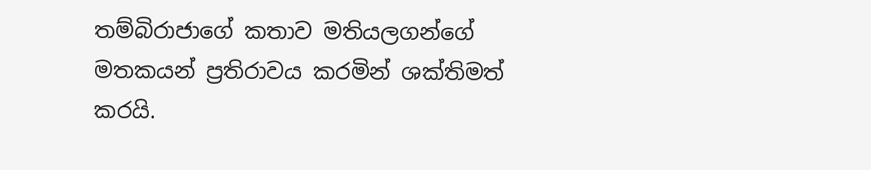තම්බිරාජාගේ කතාව මතියලගන්ගේ මතකයන් ප්‍රතිරාවය කරමින් ශක්තිමත් කරයි.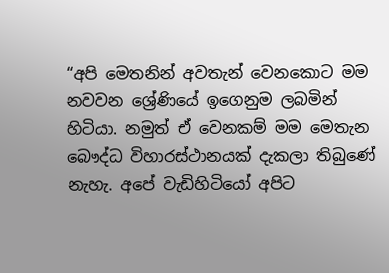“අපි මෙතනින් අවතැන් වෙනකොට මම නවවන ශ්‍රේණියේ ඉගෙනුම ලබමින් හිටියා. නමුත් ඒ වෙනකම් මම මෙතැන බෞද්ධ විහාරස්ථානයක් දැකලා තිබුණේ නැහැ. අපේ වැඩිහිටියෝ අපිට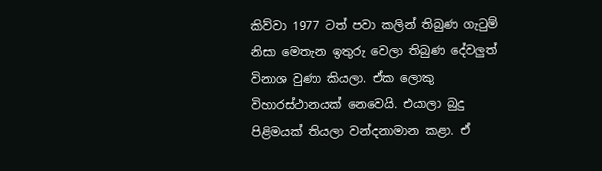කිව්වා 1977 ටත් පවා කලින් තිබුණ ගැටුම් නිසා මෙතැන ඉතුරු වෙලා තිබුණ දේවලුත් විනාශ වුණා කියලා. ඒක ලොකු විහාරස්ථානයක් නෙවෙයි. එයාලා බුදු පිළිමයක් තියලා වන්දනාමාන කළා. ඒ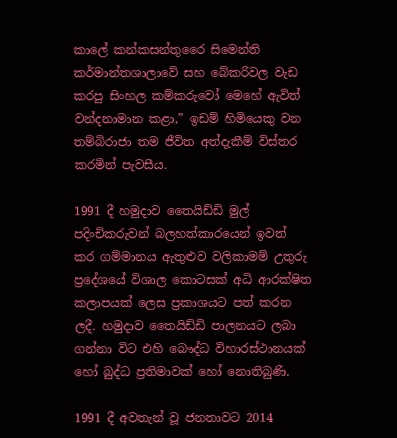කාලේ කන්කසන්තුරෛ සිමෙන්ති කර්මාන්තශාලාවේ සහ බේකරිවල වැඩ කරපු සිංහල කම්කරුවෝ මෙහේ ඇවිත් වන්දනාමාන කළා,” ඉඩම් හිමියෙකු වන තම්බිරාජා තම ජීවිත අත්දැකීම් විස්තර කරමින් පැවසීය.

1991 දී හමුදාව තෛයිඩ්ඩි මුල් පදිංචිකරුවන් බලහත්කාරයෙන් ඉවත් කර ගම්මානය ඇතුළුව වලිකාමම් උතුරු ප්‍රදේශයේ විශාල කොටසක් අධි ආරක්ෂිත කලාපයක් ලෙස ප්‍රකාශයට පත් කරන ලදී. හමුදාව තෛයිඩ්ඩි පාලනයට ලබා ගන්නා විට එහි බෞද්ධ විහාරස්ථානයක් හෝ බුද්ධ ප්‍රතිමාවක් හෝ නොතිබුණි.

1991 දී අවතැන් වූ ජනතාවට 2014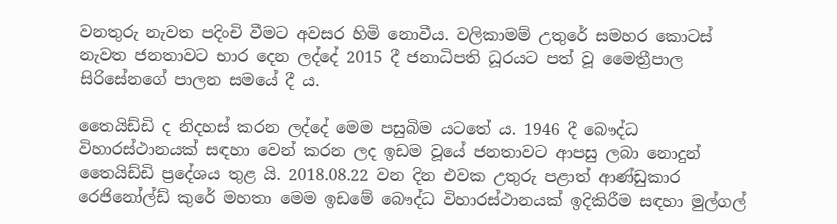වනතුරු නැවත පදිංචි වීමට අවසර හිමි නොවීය. වලිකාමම් උතුරේ සමහර කොටස් නැවත ජනතාවට භාර දෙන ලද්දේ 2015 දී ජනාධිපති ධූරයට පත් වූ මෛත්‍රීපාල සිරිසේනගේ පාලන සමයේ දී ය.

තෛයිඩ්ඩි ද නිදහස් කරන ලද්දේ මෙම පසුබිම යටතේ ය. 1946 දී බෞද්ධ විහාරස්ථානයක් සඳහා වෙන් කරන ලද ඉඩම වූයේ ජනතාවට ආපසු ලබා නොදුන් තෛයිඩ්ඩි ප්‍රදේශය තුළ යි. 2018.08.22 වන දින එවක උතුරු පළාත් ආණ්ඩුකාර රෙජිනෝල්ඩ් කුරේ මහතා මෙම ඉඩමේ බෞද්ධ විහාරස්ථානයක් ඉදිකිරීම සඳහා මුල්ගල්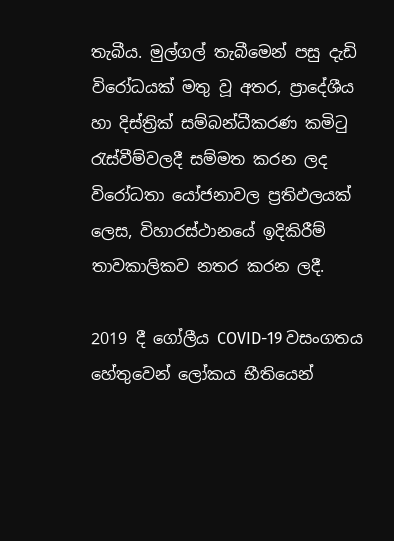තැබීය. මුල්ගල් තැබීමෙන් පසු දැඩි විරෝධයක් මතු වූ අතර, ප්‍රාදේශීය හා දිස්ත්‍රික් සම්බන්ධීකරණ කමිටු රැස්වීම්වලදී සම්මත කරන ලද විරෝධතා යෝජනාවල ප්‍රතිඵලයක් ලෙස, විහාරස්ථානයේ ඉදිකිරීම් තාවකාලිකව නතර කරන ලදී.

2019 දී ගෝලීය COVID-19 වසංගතය හේතුවෙන් ලෝකය භීතියෙන්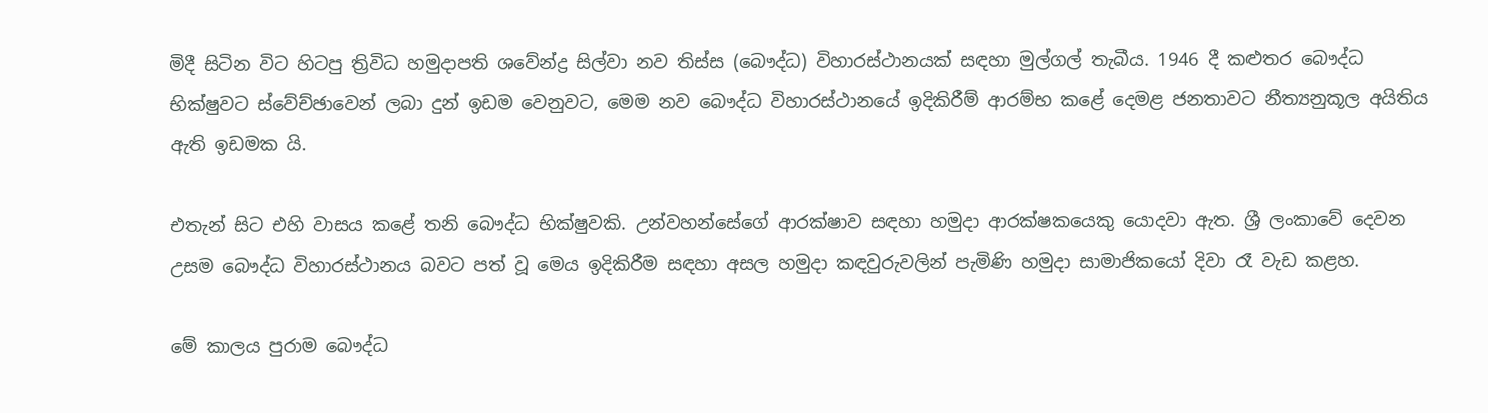මිදී සිටින විට හිටපු ත්‍රිවිධ හමුදාපති ශවේන්ද්‍ර සිල්වා නව තිස්ස (බෞද්ධ) විහාරස්ථානයක් සඳහා මුල්ගල් තැබීය. 1946 දී කළුතර බෞද්ධ භික්ෂුවට ස්වේච්ඡාවෙන් ලබා දුන් ඉඩම වෙනුවට, මෙම නව බෞද්ධ විහාරස්ථානයේ ඉදිකිරීම් ආරම්භ කළේ දෙමළ ජනතාවට නීත්‍යනුකූල අයිතිය ඇති ඉඩමක යි.

එතැන් සිට එහි වාසය කළේ තනි බෞද්ධ භික්ෂුවකි. උන්වහන්සේගේ ආරක්ෂාව සඳහා හමුදා ආරක්ෂකයෙකු යොදවා ඇත. ශ්‍රී ලංකාවේ දෙවන උසම බෞද්ධ විහාරස්ථානය බවට පත් වූ මෙය ඉදිකිරීම සඳහා අසල හමුදා කඳවුරුවලින් පැමිණි හමුදා සාමාජිකයෝ දිවා රෑ වැඩ කළහ.

මේ කාලය පුරාම බෞද්ධ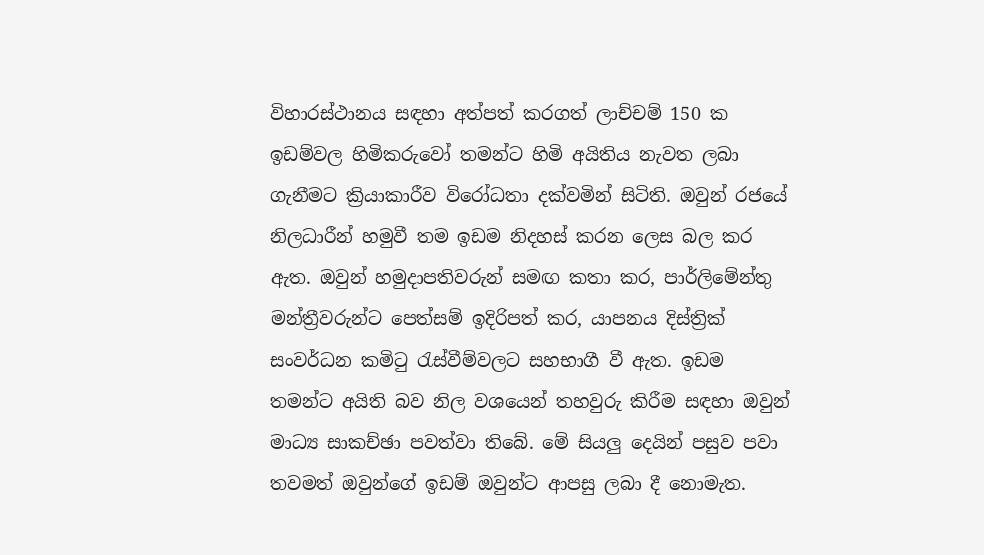විහාරස්ථානය සඳහා අත්පත් කරගත් ලාච්චම් 150 ක ඉඩම්වල හිමිකරුවෝ තමන්ට හිමි අයිතිය නැවත ලබා ගැනීමට ක්‍රියාකාරීව විරෝධතා දක්වමින් සිටිති. ඔවුන් රජයේ නිලධාරීන් හමුවී තම ඉඩම නිදහස් කරන ලෙස බල කර ඇත. ඔවුන් හමුදාපතිවරුන් සමඟ කතා කර, පාර්ලිමේන්තු මන්ත්‍රීවරුන්ට පෙත්සම් ඉදිරිපත් කර, යාපනය දිස්ත්‍රික් සංවර්ධන කමිටු රැස්වීම්වලට සහභාගී වී ඇත. ඉඩම තමන්ට අයිති බව නිල වශයෙන් තහවුරු කිරීම සඳහා ඔවුන් මාධ්‍ය සාකච්ඡා පවත්වා තිබේ. මේ සියලු දෙයින් පසුව පවා තවමත් ඔවුන්ගේ ඉඩම් ඔවුන්ට ආපසු ලබා දී නොමැත.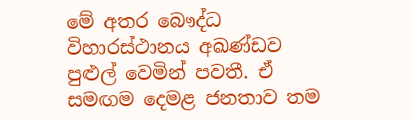මේ අතර බෞද්ධ විහාරස්ථානය අඛණ්ඩව පුළුල් වෙමින් පවතී. ඒ සමඟම දෙමළ ජනතාව තම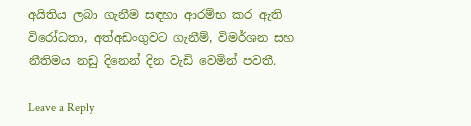අයිතිය ලබා ගැනීම සඳහා ආරම්භ කර ඇති විරෝධතා, අත්අඩංගුවට ගැනීම්, විමර්ශන සහ නීතිමය නඩු දිනෙන් දින වැඩි වෙමින් පවතී.

Leave a Reply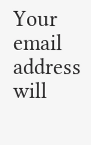Your email address will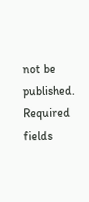not be published. Required fields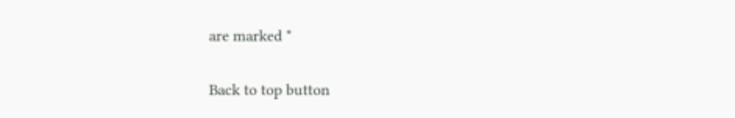are marked *

Back to top button